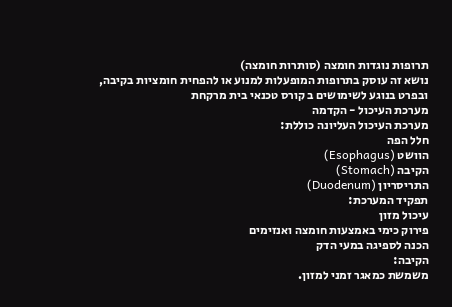תרופות נוגדות חומצה (סותרות חומצה)
נושא זה עוסק בתרופות המופעלות למנוע או להפחית חומציות בקיבה, ובפרט בנוגע לשימושים ב קורס טכנאי בית מרקחת
מערכת העיכול - הקדמה
מערכת העיכול העליונה כוללת:
חלל הפה
הוושט (Esophagus)
הקיבה (Stomach)
התריסריון (Duodenum)
תפקיד המערכת:
עיכול מזון
פירוק כימי באמצעות חומצה ואנזימים
הכנה לספיגה במעי הדק
הקיבה:
משמשת כמאגר זמני למזון.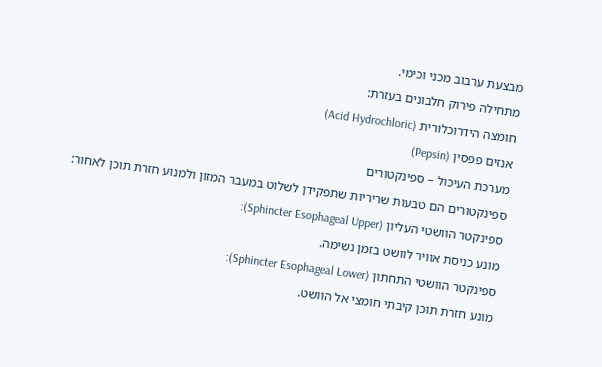מבצעת ערבוב מכני וכימי.
מתחילה פירוק חלבונים בעזרת:
חומצה הידרוכלורית (Acid Hydrochloric)
אנזים פפסין (Pepsin)
מערכת העיכול – ספינקטורים
ספינקטורים הם טבעות שריריות שתפקידן לשלוט במעבר המזון ולמנוע חזרת תוכן לאחור:
ספינקטר הוושטי העליון (Sphincter Esophageal Upper):
מונע כניסת אוויר לוושט בזמן נשימה.
ספינקטר הוושטי התחתון (Sphincter Esophageal Lower):
מונע חזרת תוכן קיבתי חומצי אל הוושט.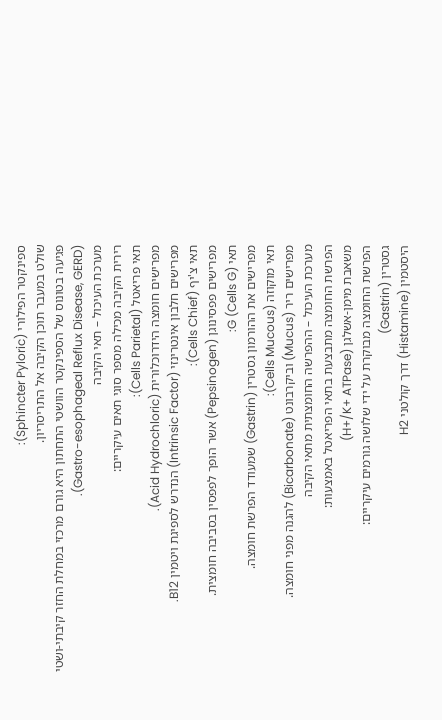ספינקטר הפילורי (Sphincter Pyloric):
שולט במעבר תוכן הקיבה אל התריסריון.
פגיעה בטונוס של הספינקטר הוושטי התחתון היא גורם מרכזי במחלת החזר קיבתי-ושטי (Gastro-esophageal Reflux Disease, GERD).
מערכת העיכול – תאי הקיבה
רירית הקיבה מכילה מספר סוגי תאים עיקריים:
תאי פריאטל (Cells Parietal):
מפרישים חומצה הידרוכלורית (Acid Hydrochloric).
מפרישים חלבון אינטרינזי (Intrinsic Factor) הנדרש לספיגת ויטמין B12.
תאי צ'יף (Cells Chief):
מפרישים פפסינוגן (Pepsinogen) אשר הופך לפפסין בסביבה חומצית.
תאי G (Cells G):
מפרישים את ההורמון גסטרין (Gastrin) שמעודד הפרשת חומצה.
תאי מוקוזה (Cells Mucous):
מפרישים ריר (Mucus) וביקרבונט (Bicarbonate) להגנה מפני חומצה.
מערכת העיכול – ההפרשה החומצתית מתאי הקיבה
הפרשת החומצה מתבצעת בתאי הפריאטל באמצעות:
משאבת מימן-אשלגן (H+/K+ ATPase)
הפרשת החומצה מבוקרת על ידי שלושה גורמים עיקריים:
גסטרין (Gastrin)
היסטמין (Histamine) דרך קולטני H2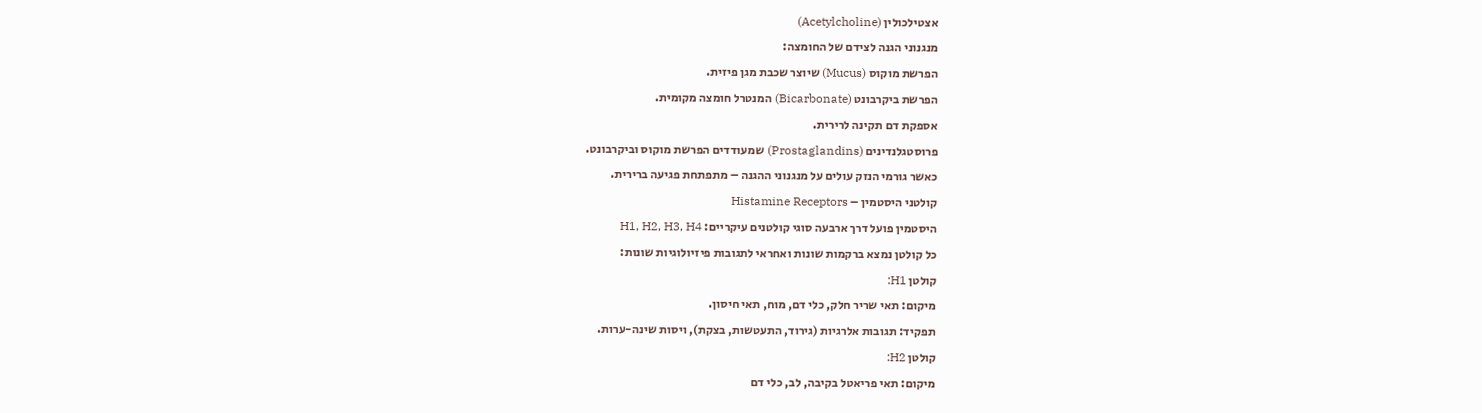אצטילכולין (Acetylcholine)
מנגנוני הגנה לצידם של החומצה:
הפרשת מוקוס (Mucus) שיוצר שכבת מגן פיזית.
הפרשת ביקרבונט (Bicarbonate) המנטרל חומצה מקומית.
אספקת דם תקינה לרירית.
פרוסטגלנדינים (Prostaglandins) שמעודדים הפרשת מוקוס וביקרבונט.
כאשר גורמי הנזק עולים על מנגנוני ההגנה – מתפתחת פגיעה ברירית.
קולטני היסטמין – Histamine Receptors
היסטמין פועל דרך ארבעה סוגי קולטנים עיקריים: H1, H2, H3, H4
כל קולטן נמצא ברקמות שונות ואחראי לתגובות פיזיולוגיות שונות:
קולטן H1:
מיקום: תאי שריר חלק, כלי דם, מוח, תאי חיסון.
תפקיד: תגובות אלרגיות (גירוד, התעטשות, בצקת), ויסות שינה-ערות.
קולטן H2:
מיקום: תאי פריאטל בקיבה, לב, כלי דם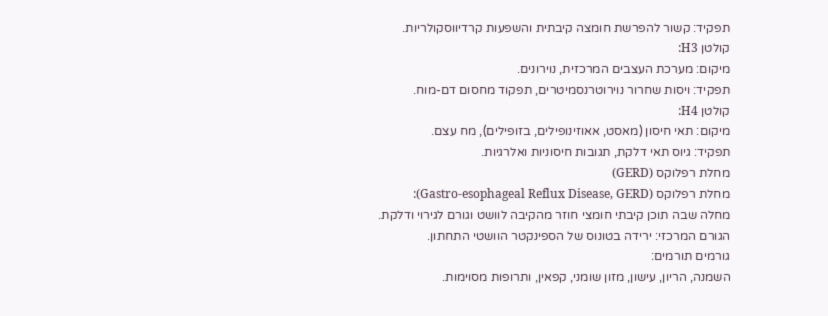תפקיד: קשור להפרשת חומצה קיבתית והשפעות קרדיווסקולריות.
קולטן H3:
מיקום: מערכת העצבים המרכזית, נוירונים.
תפקיד: ויסות שחרור נוירוטרנסמיטרים, תפקוד מחסום דם-מוח.
קולטן H4:
מיקום: תאי חיסון (מאסט, אאוזינופילים, בזופילים), מח עצם.
תפקיד: גיוס תאי דלקת, תגובות חיסוניות ואלרגיות.
מחלת רפלוקס (GERD)
מחלת רפלוקס (Gastro-esophageal Reflux Disease, GERD):
מחלה שבה תוכן קיבתי חומצי חוזר מהקיבה לוושט וגורם לגירוי ודלקת.
הגורם המרכזי: ירידה בטונוס של הספינקטר הוושטי התחתון.
גורמים תורמים:
השמנה, הריון, עישון, מזון שומני, קפאין, ותרופות מסוימות.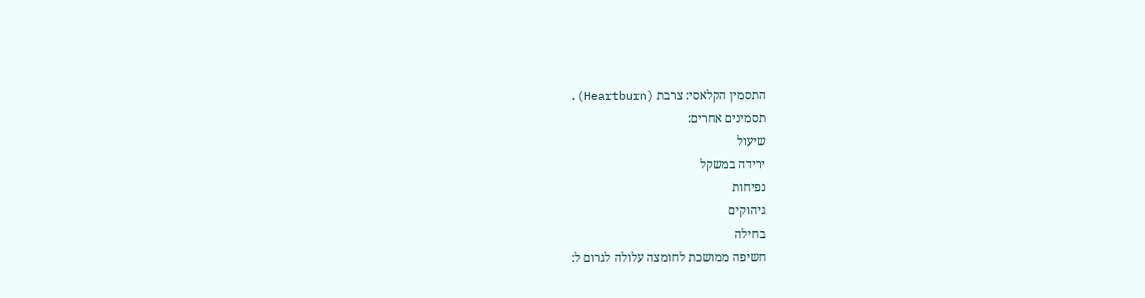התסמין הקלאסי: צרבת (Heartburn).
תסמינים אחרים:
שיעול
ירידה במשקל
נפיחות
גיהוקים
בחילה
חשיפה ממושכת לחומצה עלולה לגרום ל: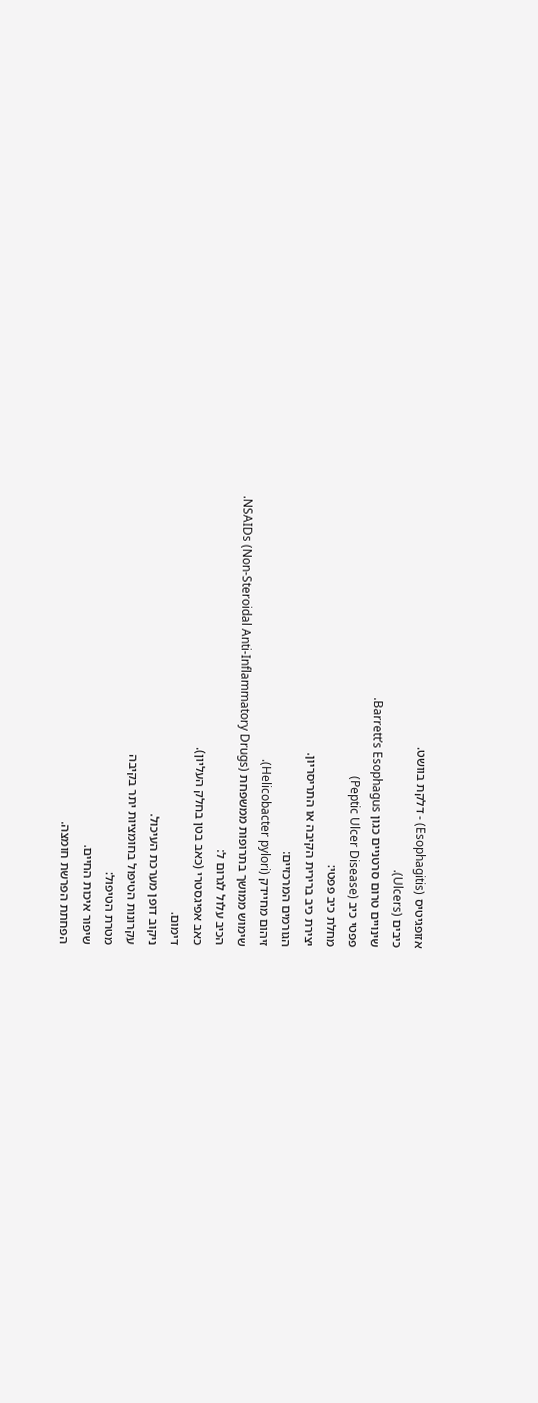אזופגיטיס (Esophagitis) - דלקת בוושט.
כיבים (Ulcers).
שינויים טרום סרטניים כגון Barrett’s Esophagus.
פפטי כיב (Peptic Ulcer Disease)
מחלת כיב פפטי:
יצירת כיב ברירית הקיבה או התריסריון.
הגורמים המרכזיים:
זיהום מחיידק (Helicobacter pylori).
שימוש ממושך בתרופות ממשפחת NSAIDs (Non-Steroidal Anti-Inflammatory Drugs).
הכיב עלול לגרום ל:
כאב אפיגסטרי (כאב בטן בחלק העליון).
דימום.
ניקוב דופן מערכת העיכול.
עקרונות הטיפול בחומציות יתר בקיבה
מטרת הטיפול:
שיפור איכות החיים.
הפחתת הפרשת חומצה.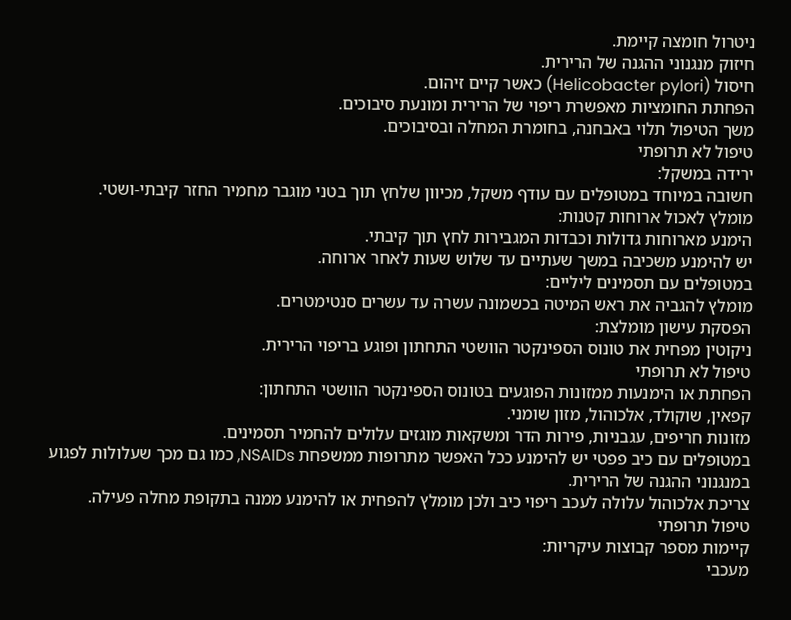ניטרול חומצה קיימת.
חיזוק מנגנוני ההגנה של הרירית.
חיסול (Helicobacter pylori) כאשר קיים זיהום.
הפחתת החומציות מאפשרת ריפוי של הרירית ומונעת סיבוכים.
משך הטיפול תלוי באבחנה, בחומרת המחלה ובסיבוכים.
טיפול לא תרופתי
ירידה במשקל:
חשובה במיוחד במטופלים עם עודף משקל, מכיוון שלחץ תוך בטני מוגבר מחמיר החזר קיבתי-ושטי.
מומלץ לאכול ארוחות קטנות:
הימנע מארוחות גדולות וכבדות המגבירות לחץ תוך קיבתי.
יש להימנע משכיבה במשך שעתיים עד שלוש שעות לאחר ארוחה.
במטופלים עם תסמינים ליליים:
מומלץ להגביה את ראש המיטה בכשמונה עשרה עד עשרים סנטימטרים.
הפסקת עישון מומלצת:
ניקוטין מפחית את טונוס הספינקטר הוושטי התחתון ופוגע בריפוי הרירית.
טיפול לא תרופתי
הפחתת או הימנעות ממזונות הפוגעים בטונוס הספינקטר הוושטי התחתון:
קפאין, שוקולד, אלכוהול, מזון שומני.
מזונות חריפים, עגבניות, פירות הדר ומשקאות מוגזים עלולים להחמיר תסמינים.
במטופלים עם כיב פפטי יש להימנע ככל האפשר מתרופות ממשפחת NSAIDs, כמו גם מכך שעלולות לפגוע במנגנוני ההגנה של הרירית.
צריכת אלכוהול עלולה לעכב ריפוי כיב ולכן מומלץ להפחית או להימנע ממנה בתקופת מחלה פעילה.
טיפול תרופתי
קיימות מספר קבוצות עיקריות:
מעכבי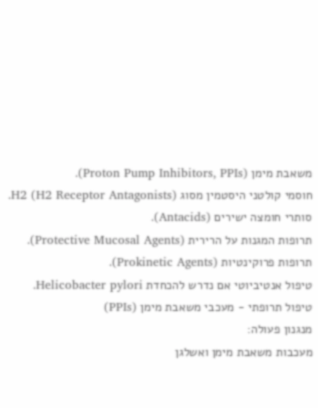משאבת מימן (Proton Pump Inhibitors, PPIs).
חוסמי קולטני היסטמין מסוג H2 (H2 Receptor Antagonists).
סותרי חומצה ישירים (Antacids).
תרופות המגנות על הרירית (Protective Mucosal Agents).
תרופות פרוקינטיות (Prokinetic Agents).
טיפול אנטיביוטי אם נדרש להכחדת Helicobacter pylori.
טיפול תרופתי - מעכבי משאבת מימן (PPIs)
מנגנון פעולה:
מעכבות משאבת מימן ואשלגן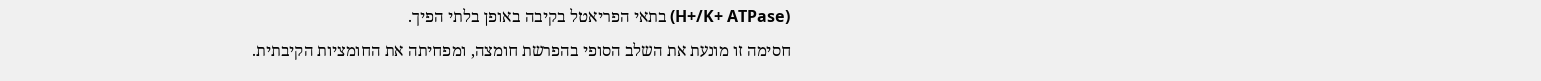(H+/K+ ATPase) בתאי הפריאטל בקיבה באופן בלתי הפיך.
חסימה זו מונעת את השלב הסופי בהפרשת חומצה, ומפחיתה את החומציות הקיבתית.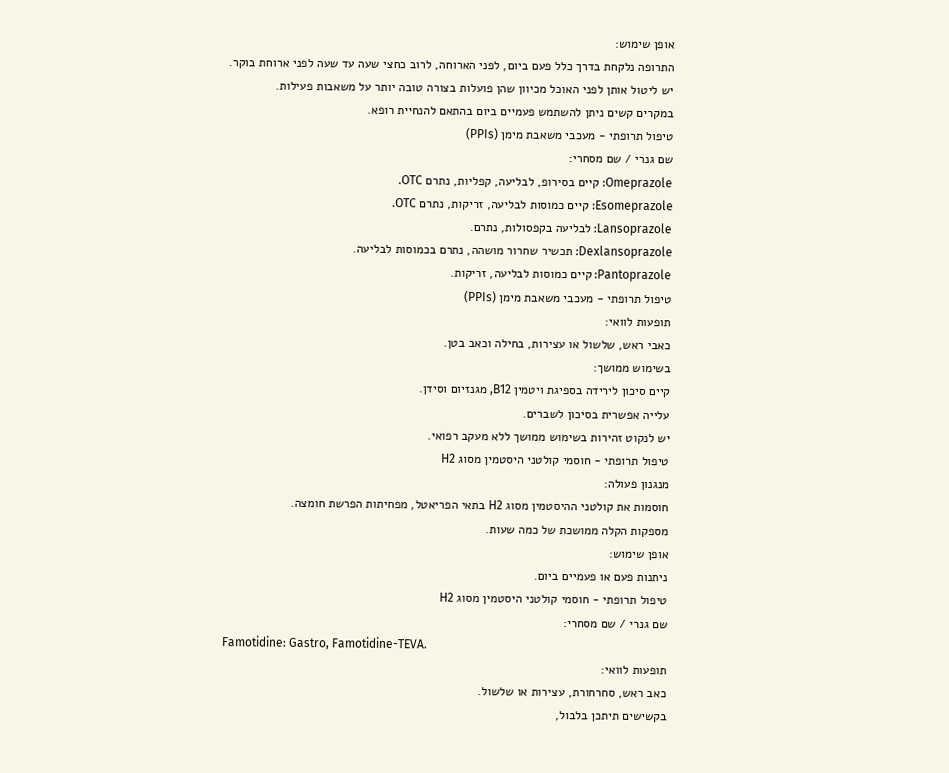אופן שימוש:
התרופה נלקחת בדרך כלל פעם ביום, לפני הארוחה, לרוב כחצי שעה עד שעה לפני ארוחת בוקר.
יש ליטול אותן לפני האוכל מכיוון שהן פועלות בצורה טובה יותר על משאבות פעילות.
במקרים קשים ניתן להשתמש פעמיים ביום בהתאם להנחיית רופא.
טיפול תרופתי - מעכבי משאבת מימן (PPIs)
שם גנרי / שם מסחרי:
Omeprazole: קיים בסירופ, לבליעה, קפליות, נתרם OTC.
Esomeprazole: קיים כמוסות לבליעה, זריקות, נתרם OTC.
Lansoprazole: לבליעה בקפסולות, נתרם.
Dexlansoprazole: תכשיר שחרור מושהה, נתרם בכמוסות לבליעה.
Pantoprazole: קיים כמוסות לבליעה, זריקות.
טיפול תרופתי - מעכבי משאבת מימן (PPIs)
תופעות לוואי:
כאבי ראש, שלשול או עצירות, בחילה וכאב בטן.
בשימוש ממושך:
קיים סיכון לירידה בספיגת ויטמין B12, מגנזיום וסידן.
עלייה אפשרית בסיכון לשברים.
יש לנקוט זהירות בשימוש ממושך ללא מעקב רפואי.
טיפול תרופתי - חוסמי קולטני היסטמין מסוג H2
מנגנון פעולה:
חוסמות את קולטני ההיסטמין מסוג H2 בתאי הפריאטל, מפחיתות הפרשת חומצה.
מספקות הקלה ממושכת של כמה שעות.
אופן שימוש:
ניתנות פעם או פעמיים ביום.
טיפול תרופתי - חוסמי קולטני היסטמין מסוג H2
שם גנרי / שם מסחרי:
Famotidine: Gastro, Famotidine-TEVA.
תופעות לוואי:
כאב ראש, סחרחורת, עצירות או שלשול.
בקשישים תיתכן בלבול,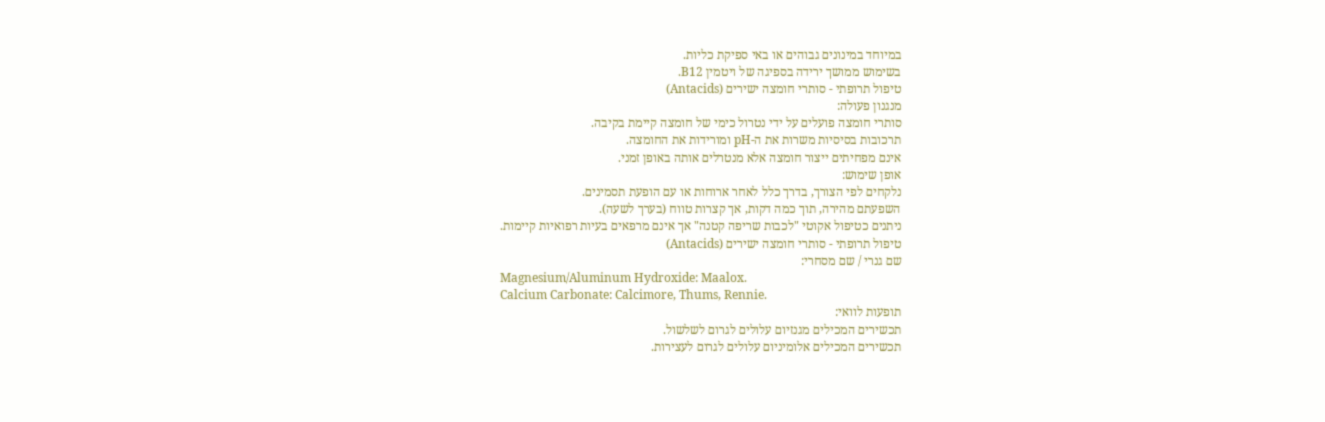במיוחד במינונים גבוהים או באי ספיקת כליות.
בשימוש ממושך ירידה בספיגה של ויטמין B12.
טיפול תרופתי - סותרי חומצה ישירים (Antacids)
מנגנון פעולה:
סותרי חומצה פועלים על ידי נטרול כימי של חומצה קיימת בקיבה.
תרכובות בסיסיות משרות את ה-pH ומורידות את החומצה.
אינם מפחיתים ייצור חומצה אלא מנטרלים אותה באופן זמני.
אופן שימוש:
נלקחים לפי הצורך, בדרך כלל לאחר ארוחות או עם הופעת תסמינים.
השפעתם מהירה, תוך כמה דקות, אך קצרות טווח (בערך לשעה).
ניתנים כטיפול אקוטי "לכבות שריפה קטנה" אך אינם מרפאים בעיות רפואיות קיימות.
טיפול תרופתי - סותרי חומצה ישירים (Antacids)
שם גנרי / שם מסחרי:
Magnesium/Aluminum Hydroxide: Maalox.
Calcium Carbonate: Calcimore, Thums, Rennie.
תופעות לוואי:
תכשירים המכילים מגנזיום עלולים לגרום לשלשול.
תכשירים המכילים אלומיניום עלולים לגרום לעצירות.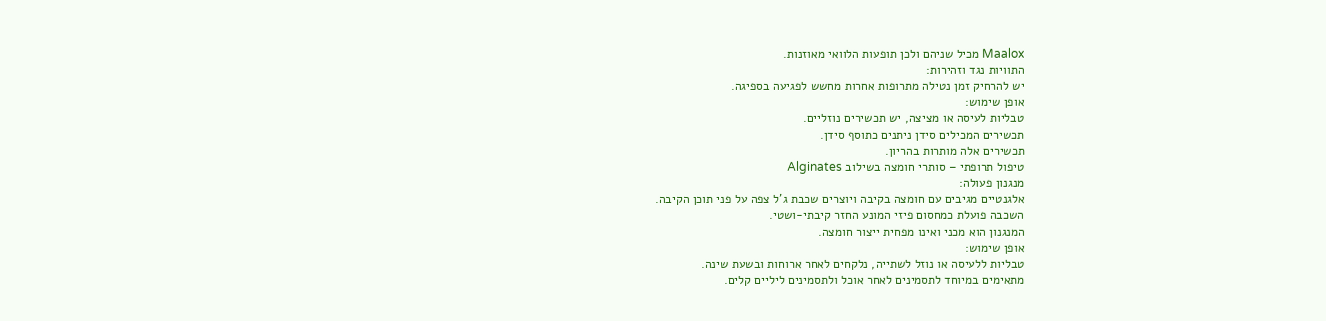Maalox מכיל שניהם ולכן תופעות הלוואי מאוזנות.
התוויות נגד וזהירות:
יש להרחיק זמן נטילה מתרופות אחרות מחשש לפגיעה בספיגה.
אופן שימוש:
טבליות לעיסה או מציצה, יש תכשירים נוזליים.
תכשירים המכילים סידן ניתנים כתוסף סידן.
תכשירים אלה מותרות בהריון.
טיפול תרופתי – סותרי חומצה בשילוב Alginates
מנגנון פעולה:
אלגנטיים מגיבים עם חומצה בקיבה ויוצרים שכבת ג'ל צפה על פני תוכן הקיבה.
השכבה פועלת כמחסום פיזי המונע החזר קיבתי-ושטי.
המנגנון הוא מכני ואינו מפחית ייצור חומצה.
אופן שימוש:
טבליות ללעיסה או נוזל לשתייה, נלקחים לאחר ארוחות ובשעת שינה.
מתאימים במיוחד לתסמינים לאחר אוכל ולתסמינים ליליים קלים.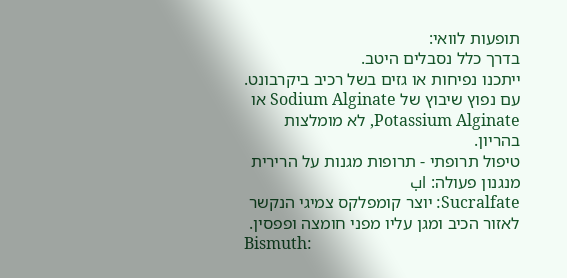תופעות לוואי:
בדרך כלל נסבלים היטב.
ייתכנו נפיחות או גזים בשל רכיב ביקרבונט.
עם נפוץ שיבוץ של Sodium Alginate או Potassium Alginate, לא מומלצות בהריון.
טיפול תרופתי - תרופות מגנות על הרירית
מנגנון פעולה: lب
Sucralfate: יוצר קומפלקס צמיגי הנקשר לאזור הכיב ומגן עליו מפני חומצה ופפסין.
Bismuth: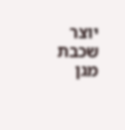יוצר שכבת מגן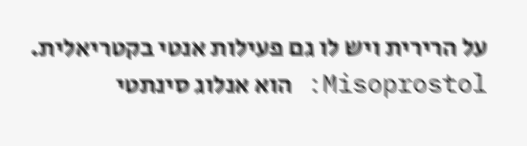על הרירית ויש לו גם פעילות אנטי בקטריאלית.
Misoprostol: הוא אנלוג סינתטי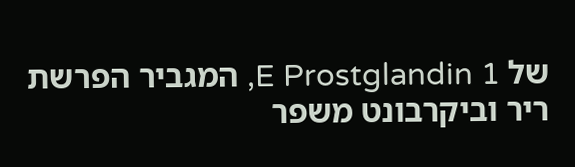של E Prostglandin 1, המגביר הפרשת ריר וביקרבונט משפר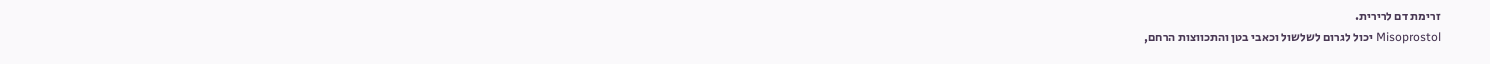זרימת דם לרירית.
Misoprostol יכול לגרום לשלשול וכאבי בטן והתכווצות הרחם,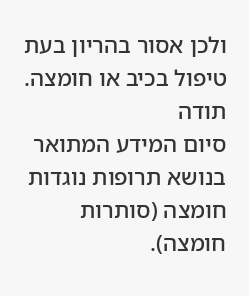ולכן אסור בהריון בעת טיפול בכיב או חומצה.
תודה
סיום המידע המתואר בנושא תרופות נוגדות חומצה (סותרות חומצה).